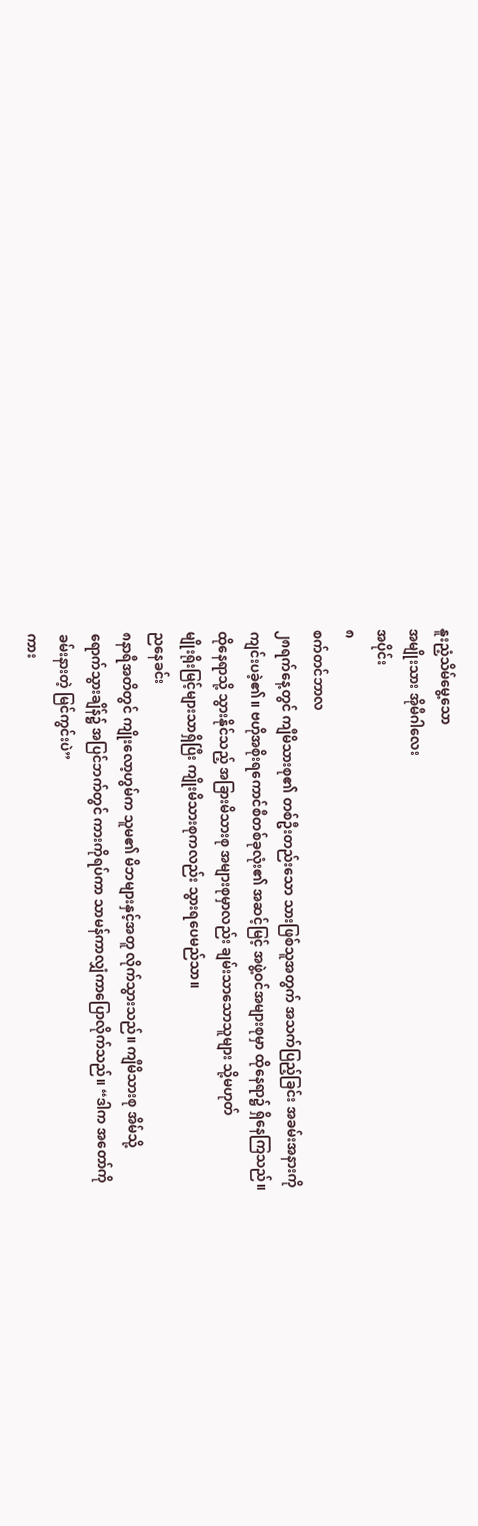နူးညံ့သိမ်မွေ့သော
အမျိုးသား အိုမီဂါလေး
အပိုင်း
၈
စက်တင်ဘာလ
၂၈ရက်နေ့တွင် ကျီမိသားစု၏ တစ်ဦးတည်းသော သားဖြစ်သူအတွက် အသက်ပြည့်ခြင်း အခမ်းအနားကို
ကျင်းပခဲ့၏။ ဗဟိုအစိုးရကောင်စီတစ်ခုလုံး၏ အဆင့်မြင့် အဖွဲ့ဝင်အများစုမှာ ထိုနေရာ၌ ရှိနေကြသည်။
ထိုနေရာသို့ သွားနိုင်သည့် အခြားမိသားစု အများစုမှာလည်း ချမ်းသာသောသူများ သို့မဟုတ်
မျိုးရိုးမြင့်များသာရှိပြီး ကျိုးမိသားစုကလည်း သွားရပေမည်သာ။
ညနေခင်း
၈နာရီအတိတွင် ကျိုးလော့ဟွမ်က သူမ၏ မိဘများနှင့်အတူ လိုက်သွားသည်။ ကျီမိသားစု အိမ်သို့
ရောက်သွားချိန်၌ အပြင်ဘက်တွင် ကားကိုရပ်ကာ သာမန်ကာလျှံကာပြောလိုက်သည်။ “ဒါက အတော်ကို
ခမ်းနားတဲ့ မြင်ကွင်းပဲ”
ကား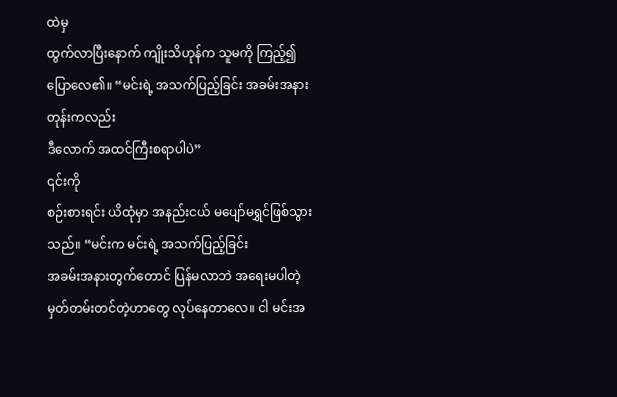ထဲမှ
ထွက်လာပြီးနောက် ကျိုးသိဟုန်က သူမကို ကြည့်၍ ပြောလေ၏။ “မင်းရဲ့ အသက်ပြည့်ခြင်း အခမ်းအနားတုန်းကလည်း
ဒီလောက် အထင်ကြီးစရာပါပဲ”
၎င်းကို
စဉ်းစားရင်း ယိထုံမှာ အနည်းငယ် မပျော်မရွှင်ဖြစ်သွားသည်။ “မင်းက မင်းရဲ့ အသက်ပြည့်ခြင်း
အခမ်းအနားတွက်တောင် ပြန်မလာဘဲ အရေးမပါတဲ့ မှတ်တမ်းတင်တဲ့ဟာတွေ လုပ်နေတာလေ။ ငါ မင်းအ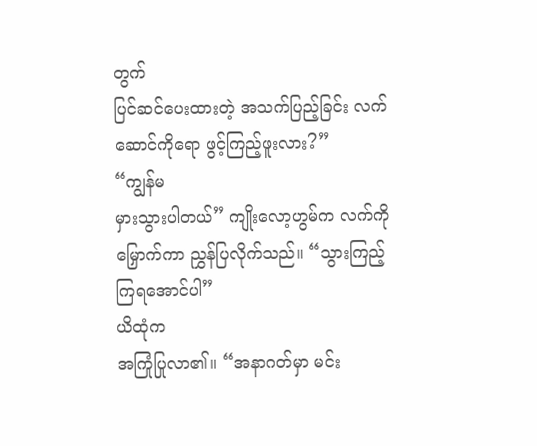တွက်
ပြင်ဆင်ပေးထားတဲ့ အသက်ပြည့်ခြင်း လက်ဆောင်ကိုရော ဖွင့်ကြည့်ဖူးလား?”
“ကျွန်မ
မှားသွားပါတယ်” ကျိုးလော့ဟွမ်က လက်ကို မြှောက်ကာ ညွှန်ပြလိုက်သည်။ “သွားကြည့်ကြရအောင်ပါ”
ယိထုံက
အကြုံပြုလာ၏။ “အနာဂတ်မှာ မင်း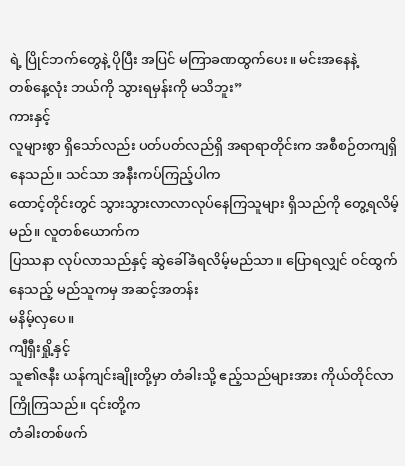ရဲ့ ပြိုင်ဘက်တွေနဲ့ ပိုပြီး အပြင် မကြာခဏထွက်ပေး။ မင်းအနေနဲ့
တစ်နေ့လုံး ဘယ်ကို သွားရမှန်းကို မသိဘူး”
ကားနှင့်
လူများစွာ ရှိသော်လည်း ပတ်ပတ်လည်ရှိ အရာရာတိုင်းက အစီစဉ်တကျရှိနေသည်။ သင်သာ အနီးကပ်ကြည့်ပါက
ထောင့်တိုင်းတွင် သွားသွားလာလာလုပ်နေကြသူများ ရှိသည်ကို တွေ့ရလိမ့်မည်။ လူတစ်ယောက်က
ပြဿနာ လုပ်လာသည်နှင့် ဆွဲခေါ်ခံရလိမ့်မည်သာ။ ပြောရလျှင် ဝင်ထွက်နေသည့် မည်သူကမှ အဆင့်အတန်း
မနိမ့်လှပေ။
ကျီရှီးရှို့နှင့်
သူ၏ဇနီး ယန်ကျင်းချိုးတို့မှာ တံခါးသို့ ဧည့်သည်များအား ကိုယ်တိုင်လာကြိုကြသည်။ ၎င်းတို့က
တံခါးတစ်ဖက်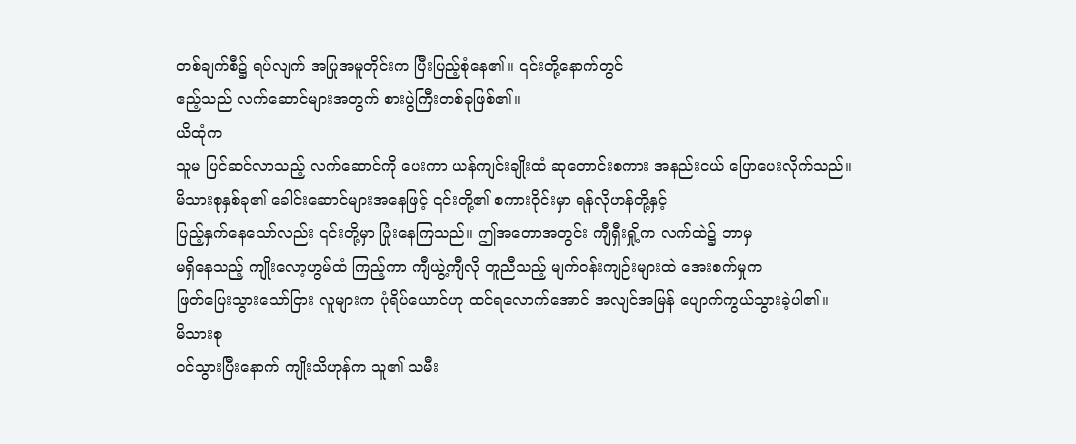တစ်ချက်စီ၌ ရပ်လျက် အပြုအမူတိုင်းက ပြီးပြည့်စုံနေ၏။ ၎င်းတို့နောက်တွင်
ဧည့်သည် လက်ဆောင်များအတွက် စားပွဲကြီးတစ်ခုဖြစ်၏။
ယိထုံက
သူမ ပြင်ဆင်လာသည့် လက်ဆောင်ကို ပေးကာ ယန်ကျင်းချိုးထံ ဆုတောင်းစကား အနည်းငယ် ပြောပေးလိုက်သည်။
မိသားစုနှစ်ခု၏ ခေါင်းဆောင်များအနေဖြင့် ၎င်းတို့၏ စကားဝိုင်းမှာ ရန်လိုဟန်တို့နှင့်
ပြည့်နှက်နေသော်လည်း ၎င်းတို့မှာ ပြုံးနေကြသည်။ ဤအတောအတွင်း ကျီရှီးရှို့က လက်ထဲ၌ ဘာမှ
မရှိနေသည့် ကျိုးလော့ဟွမ်ထံ ကြည့်ကာ ကျီယွဲ့ကျီလို တူညီသည့် မျက်ဝန်းကျဉ်းများထဲ အေးစက်မှုက
ဖြတ်ပြေးသွားသော်ငြား လူများက ပုံရိပ်ယောင်ဟု ထင်ရလောက်အောင် အလျင်အမြန် ပျောက်ကွယ်သွားခဲ့ပါ၏။
မိသားစု
ဝင်သွားပြီးနောက် ကျိုးသိဟုန်က သူ၏ သမီး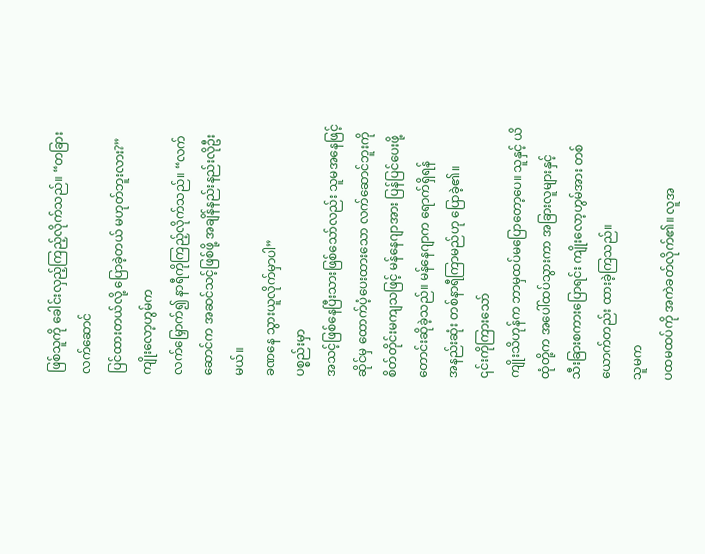ဖြစ်သူကို ခေါင်းလှည့်ကြည့်လိုက်သည်။ “တခြားလက်ဆောင်
ပြင်ထားတယ်လို့ ပြောခဲ့တယ် မဟုတ်ဘူးလား?”
ကျိုးလော့ဟွမ်က
လက်မြှောက်၍ နာရီကိုကြည့်လိုက်သည်။ “လက်ဆောင်က အဆင်သင့်ဖြစ်ဖို့ အချိန်နည်းနည်းလိုဦးမယ်။
ခဏနေ သွားယူလိုက်မှာပါ”
ပစ္စည်းမှာ
အသင့်ဖြစ်နေပြီးသားဖြစ်သော်လည်း သူမအနေဖြင့် ဆိုင်မှ ထောက်ပံ့ပေးထားသော လက်ဆောင်ဘူးကို
စိတ်တိုင်းမကျသဖြင့် မန်နေဂျာအား ပြန်ပြင်ပေးဖို့ တောင်းဆိုခဲ့သည်။ မန်နေဂျာက ရောက်ရှိရန်
အနည်းဆုံး တစ်နာရီကြာမည်ဟု ပြောခဲ့၏။
၎င်းကိုကြားသော်
ကျိုးသိဟုန်က ဘာမှထပ်မပြောတော့ပေ။ သူနှင့် ယိထုံတို့က အပေါ်ထပ်သွားကာ အခြားလူများနှင့်
သီးခြားစကားပြောရင်း ကျိုးလော့ဟွမ်အား တစ်ယောက်တည်း ထားခဲ့ကြသည်။
သူမက
ပထမထပ်ကို အကဲခတ်လိုက်၏။ လူအ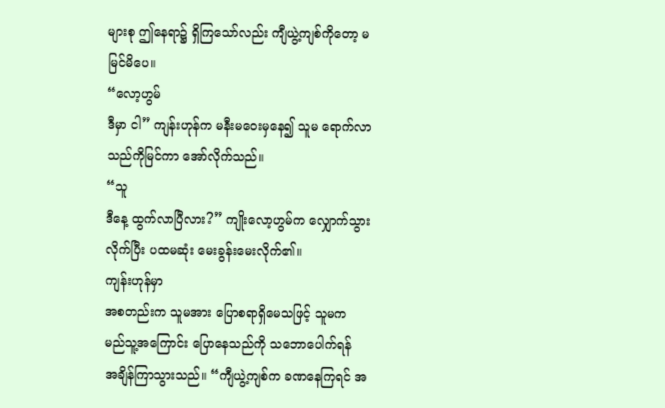များစု ဤနေရာ၌ ရှိကြသော်လည်း ကျီယွဲ့ကျစ်ကိုတော့ မမြင်မိပေ။
“လော့ဟွမ်
ဒီမှာ ငါ” ကျန်းဟုန်က မနီးမဝေးမှနေ၍ သူမ ရောက်လာသည်ကိုမြင်ကာ အော်လိုက်သည်။
“သူ
ဒီနေ့ ထွက်လာပြီလား?” ကျိုးလော့ဟွမ်က လျှောက်သွားလိုက်ပြီး ပထမဆုံး မေးခွန်းမေးလိုက်၏။
ကျန်းဟုန်မှာ
အစတည်းက သူမအား ပြောစရာရှိမေသဖြင့် သူမက မည်သူ့အကြောင်း ပြောနေသည်ကို သဘောပေါက်ရန်
အချိန်ကြာသွားသည်။ “ကျီယွဲ့ကျစ်က ခဏနေကြရင် အ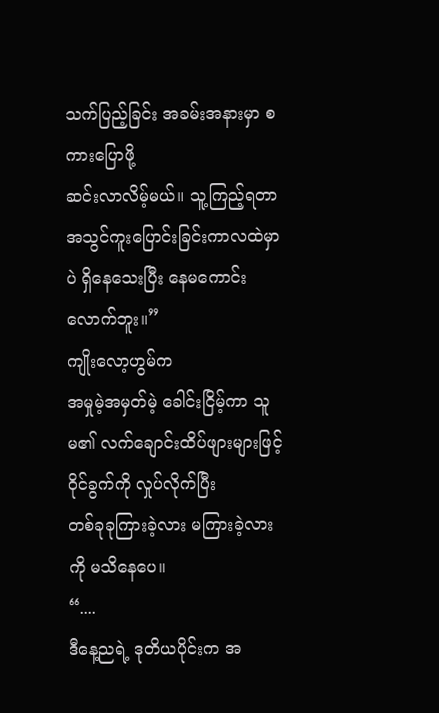သက်ပြည့်ခြင်း အခမ်းအနားမှာ စကားပြောဖို့
ဆင်းလာလိမ့်မယ်။ သူ့ကြည့်ရတာ အသွင်ကူးပြောင်းခြင်းကာလထဲမှာပဲ ရှိနေသေးပြီး နေမကောင်းလောက်ဘူး။”
ကျိုးလော့ဟွမ်က
အမှုမဲ့အမှတ်မဲ့ ခေါင်းငြိမ့်ကာ သူမ၏ လက်ချောင်းထိပ်ဖျားများဖြင့် ဝိုင်ခွက်ကို လှုပ်လိုက်ပြီး
တစ်ခုခုကြားခဲ့လား မကြားခဲ့လားကို မသိနေပေ။
“....
ဒီနေ့ညရဲ့ ဒုတိယပိုင်းက အ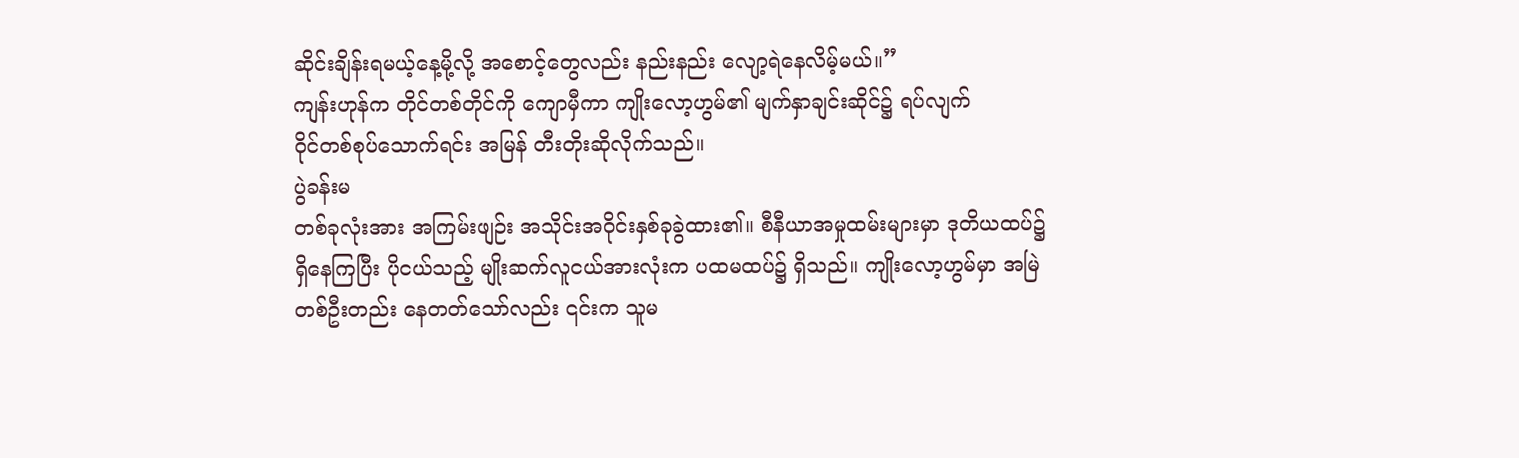ဆိုင်းချိန်းရမယ့်နေ့မို့လို့ အစောင့်တွေလည်း နည်းနည်း လျော့ရဲနေလိမ့်မယ်။”
ကျန်းဟုန်က တိုင်တစ်တိုင်ကို ကျောမှီကာ ကျိုးလော့ဟွမ်၏ မျက်နှာချင်းဆိုင်၌ ရပ်လျက်
ဝိုင်တစ်စုပ်သောက်ရင်း အမြန် တီးတိုးဆိုလိုက်သည်။
ပွဲခန်းမ
တစ်ခုလုံးအား အကြမ်းဖျဉ်း အသိုင်းအဝိုင်းနှစ်ခုခွဲထား၏။ စီနီယာအမှုထမ်းများမှာ ဒုတိယထပ်၌
ရှိနေကြပြီး ပိုငယ်သည့် မျိုးဆက်လူငယ်အားလုံးက ပထမထပ်၌ ရှိသည်။ ကျိုးလော့ဟွမ်မှာ အမြဲ
တစ်ဦးတည်း နေတတ်သော်လည်း ၎င်းက သူမ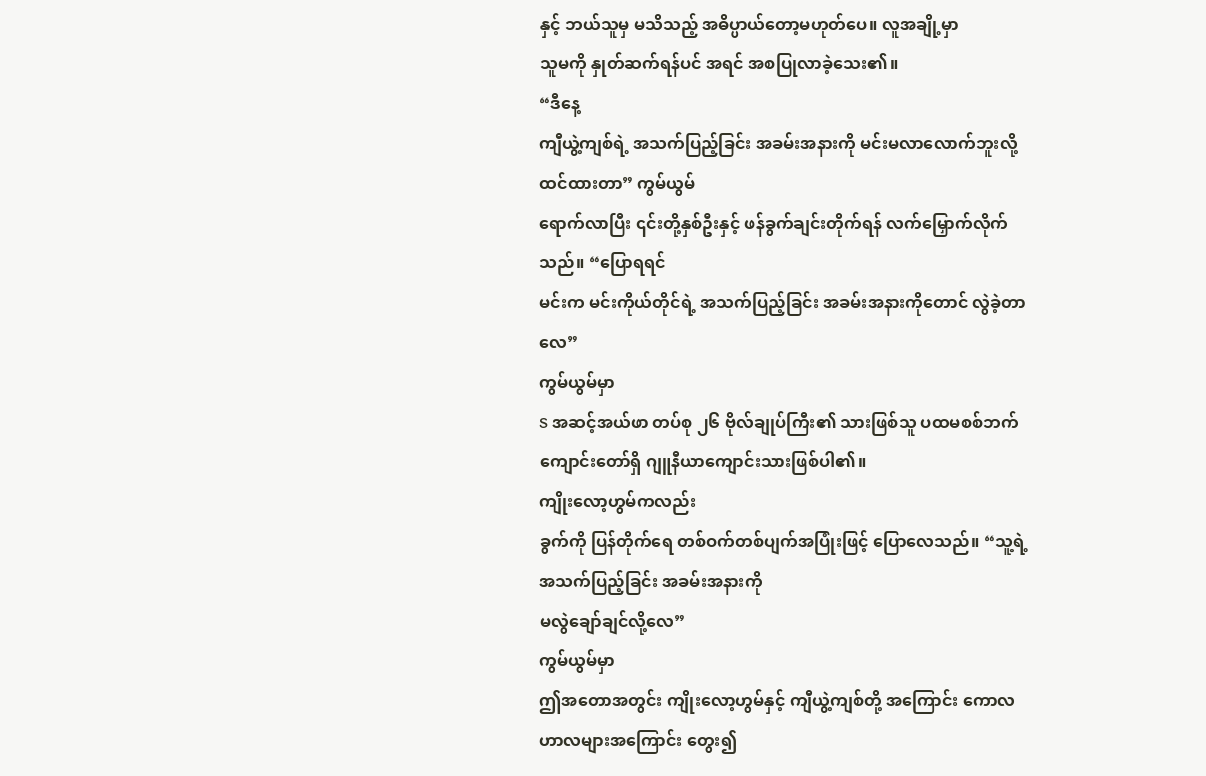နှင့် ဘယ်သူမှ မသိသည့် အဓိပ္ပာယ်တော့မဟုတ်ပေ။ လူအချို့မှာ
သူမကို နှုတ်ဆက်ရန်ပင် အရင် အစပြုလာခဲ့သေး၏။
“ဒီနေ့
ကျီယွဲ့ကျစ်ရဲ့ အသက်ပြည့်ခြင်း အခမ်းအနားကို မင်းမလာလောက်ဘူးလို့ ထင်ထားတာ” ကွမ်ယွမ်
ရောက်လာပြီး ၎င်းတို့နှစ်ဦးနှင့် ဖန်ခွက်ချင်းတိုက်ရန် လက်မြှောက်လိုက်သည်။ “ပြောရရင်
မင်းက မင်းကိုယ်တိုင်ရဲ့ အသက်ပြည့်ခြင်း အခမ်းအနားကိုတောင် လွဲခဲ့တာလေ”
ကွမ်ယွမ်မှာ
S အဆင့်အယ်ဖာ တပ်စု ၂၆ ဗိုလ်ချုပ်ကြီး၏ သားဖြစ်သူ ပထမစစ်ဘက်ကျောင်းတော်ရှိ ဂျူနီယာကျောင်းသားဖြစ်ပါ၏။
ကျိုးလော့ဟွမ်ကလည်း
ခွက်ကို ပြန်တိုက်ရေ တစ်ဝက်တစ်ပျက်အပြုံးဖြင့် ပြောလေသည်။ “သူ့ရဲ့ အသက်ပြည့်ခြင်း အခမ်းအနားကို
မလွဲချော်ချင်လို့လေ”
ကွမ်ယွမ်မှာ
ဤအတောအတွင်း ကျိုးလော့ဟွမ်နှင့် ကျီယွဲ့ကျစ်တို့ အကြောင်း ကောလဟာလများအကြောင်း တွေး၍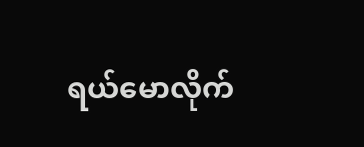ရယ်မောလိုက်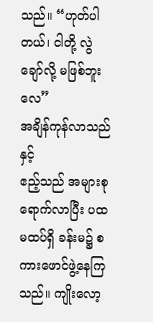သည်။ “ဟုတ်ပါတယ်၊ ငါတို့ လွဲချော်လို့ မဖြစ်ဘူးလေ”
အချိန်ကုန်လာသည်နှင့်
ဧည့်သည် အများစုရောက်လာပြီး ပထမထပ်ရှိ ခန်းမ၌ စကားဖောင်ဖွဲ့နေကြသည်။ ကျိုးလော့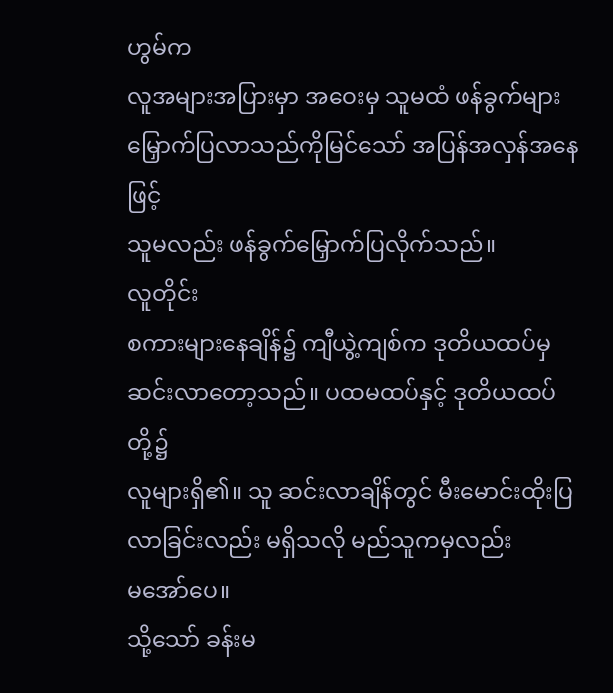ဟွမ်က
လူအများအပြားမှာ အဝေးမှ သူမထံ ဖန်ခွက်များ မြှောက်ပြလာသည်ကိုမြင်သော် အပြန်အလှန်အနေဖြင့်
သူမလည်း ဖန်ခွက်မြှောက်ပြလိုက်သည်။
လူတိုင်း
စကားများနေချိန်၌ ကျီယွဲ့ကျစ်က ဒုတိယထပ်မှ ဆင်းလာတော့သည်။ ပထမထပ်နှင့် ဒုတိယထပ်တို့၌
လူများရှိ၏။ သူ ဆင်းလာချိန်တွင် မီးမောင်းထိုးပြလာခြင်းလည်း မရှိသလို မည်သူကမှလည်း
မအော်ပေ။
သို့သော် ခန်းမ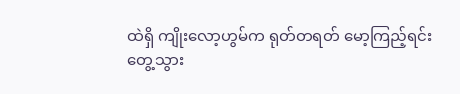ထဲရှိ ကျိုးလော့ဟွမ်က ရုတ်တရတ် မော့ကြည့်ရင်း
တွေ့သွား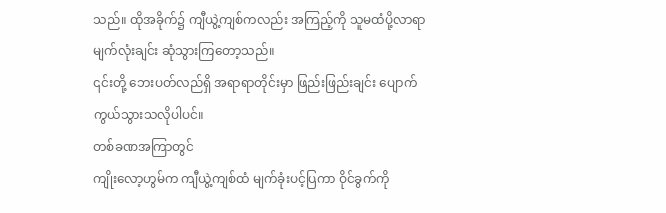သည်။ ထိုအခိုက်၌ ကျီယွဲ့ကျစ်ကလည်း အကြည့်ကို သူမထံပို့လာရာ မျက်လုံးချင်း ဆုံသွားကြတော့သည်။
၎င်းတို့ ဘေးပတ်လည်ရှိ အရာရာတိုင်းမှာ ဖြည်းဖြည်းချင်း ပျောက်ကွယ်သွားသလိုပါပင်။
တစ်ခဏအကြာတွင်
ကျိုးလော့ဟွမ်က ကျီယွဲ့ကျစ်ထံ မျက်ခုံးပင့်ပြကာ ဝိုင်ခွက်ကို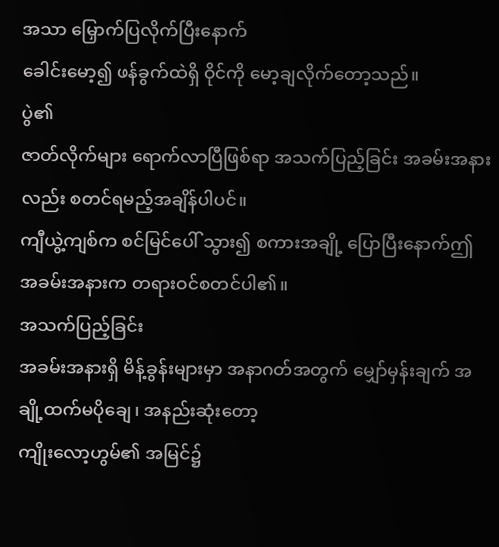အသာ မြှောက်ပြလိုက်ပြီးနောက်
ခေါင်းမော့၍ ဖန်ခွက်ထဲရှိ ဝိုင်ကို မော့ချလိုက်တော့သည်။
ပွဲ၏
ဇာတ်လိုက်များ ရောက်လာပြီဖြစ်ရာ အသက်ပြည့်ခြင်း အခမ်းအနားလည်း စတင်ရမည့်အချိန်ပါပင်။
ကျီယွဲ့ကျစ်က စင်မြင်ပေါ် သွား၍ စကားအချို့ ပြောပြီးနောက်ဤ အခမ်းအနားက တရားဝင်စတင်ပါ၏။
အသက်ပြည့်ခြင်း
အခမ်းအနားရှိ မိန့်ခွန်းများမှာ အနာဂတ်အတွက် မျှော်မှန်းချက် အချို့ထက်မပိုချေ၊ အနည်းဆုံးတော့
ကျိုးလော့ဟွမ်၏ အမြင်၌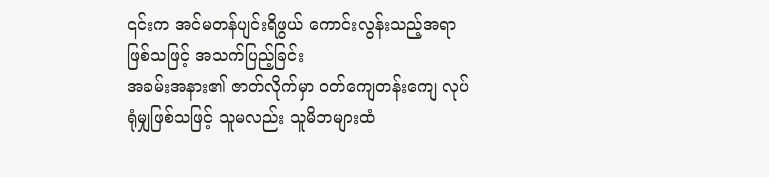၎င်းက အင်မတန်ပျင်းရိဖွယ် ကောင်းလွန်းသည့်အရာဖြစ်သဖြင့် အသက်ပြည့်ခြင်း
အခမ်းအနား၏ ဇာတ်လိုက်မှာ ဝတ်ကျေတန်းကျေ လုပ်ရုံမျှဖြစ်သဖြင့် သူမလည်း သူမိဘများထံ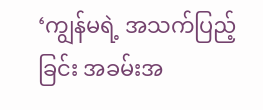‘ကျွန်မရဲ့ အသက်ပြည့်ခြင်း အခမ်းအ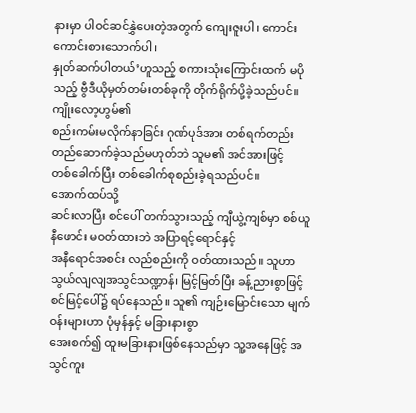နားမှာ ပါဝင်ဆင်နွှဲပေးတဲ့အတွက် ကျေးဇူးပါ၊ ကောင်းကောင်းစားသောက်ပါ၊
နှုတ်ဆက်ပါတယ်’ဟူသည့် စကားသုံးကြောင်းထက် မပိုသည့် ဗွီဒီယိုမှတ်တမ်းတစ်ခုကို တိုက်ရိုက်ပို့ခဲ့သည်ပင်။
ကျိုးလော့ဟွမ်၏
စည်းကမ်းမလိုက်နာခြင်း ဂုဏ်ပုဒ်အား တစ်ရက်တည်း တည်ဆောက်ခဲ့သည်မဟုတ်ဘဲ သူမ၏ အင်အားဖြင့်
တစ်ခေါက်ပြီး တစ်ခေါက်စုစည်းခဲ့ရသည်ပင်။
အောက်ထပ်သို့
ဆင်းလာပြီး စင်ပေါ် တက်သွားသည့် ကျီယွဲ့ကျစ်မှာ စစ်ယူနီဖောင်း မဝတ်ထားဘဲ အပြာရင့်ရောင်နှင့်
အနီရောင်အစင်း လည်စည်းကို ဝတ်ထားသည်။ သူဟာ သွယ်လျလျအသွင်သဏ္ဍာန်၊ မြင့်မြတ်ပြီး ခန့်ညားစွာဖြင့်
စင်မြင့်ပေါ်၌ ရပ်နေသည်။ သူ၏ ကျဉ်းမြောင်းသော မျက်ဝန်းများဟာ ပုံမှန်နှင့် မခြားနားစွာ
အေးစက်၍ ထူးမခြားနားဖြစ်နေသည်မှာ သူ့အနေဖြင့် အသွင်ကူး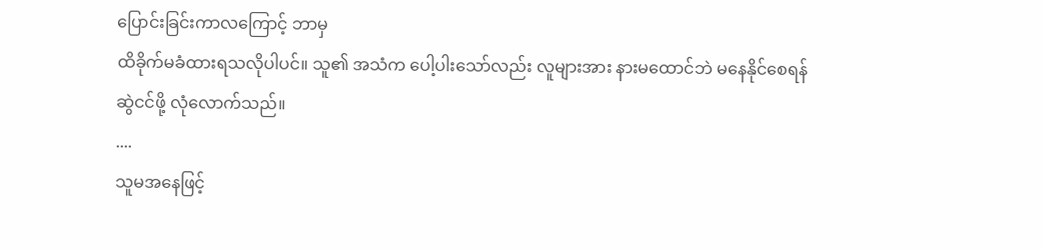ပြောင်းခြင်းကာလကြောင့် ဘာမှ
ထိခိုက်မခံထားရသလိုပါပင်။ သူ၏ အသံက ပေါ့ပါးသော်လည်း လူများအား နားမထောင်ဘဲ မနေနိုင်စေရန်
ဆွဲငင်ဖို့ လုံလောက်သည်။
....
သူမအနေဖြင့်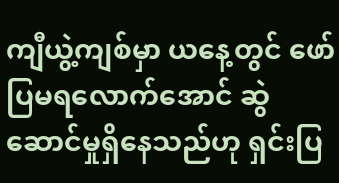ကျီယွဲ့ကျစ်မှာ ယနေ့တွင် ဖော်ပြမရလောက်အောင် ဆွဲဆောင်မှုရှိနေသည်ဟု ရှင်းပြ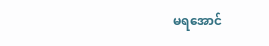မရအောင်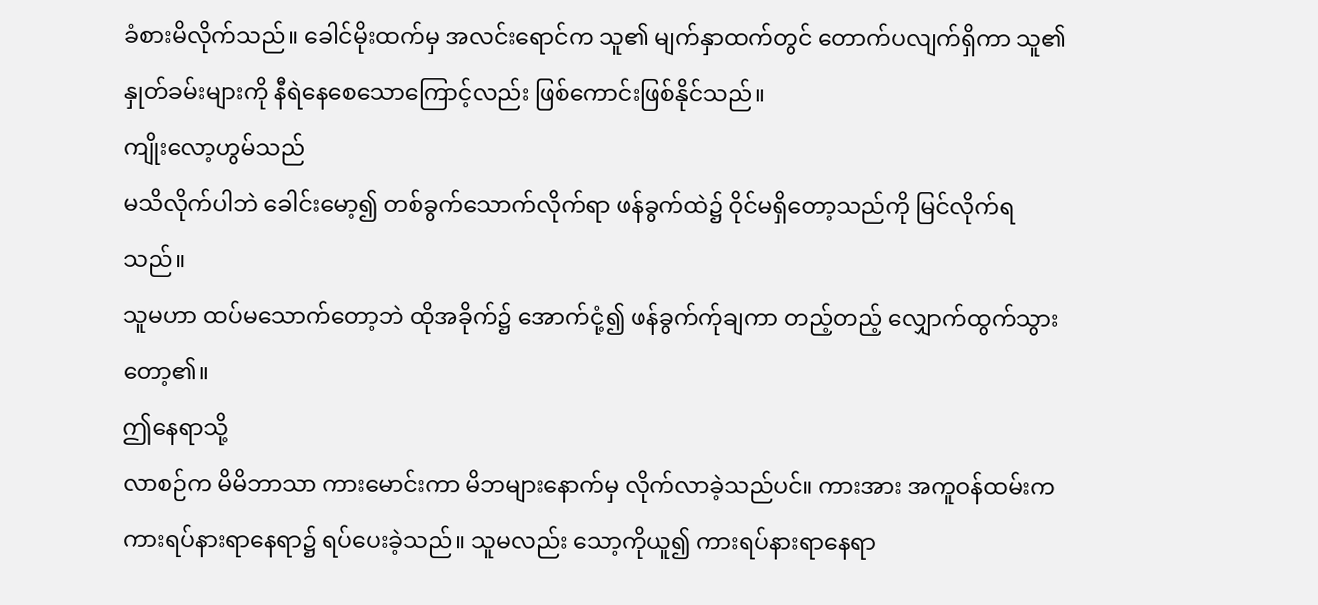ခံစားမိလိုက်သည်။ ခေါင်မိုးထက်မှ အလင်းရောင်က သူ၏ မျက်နှာထက်တွင် တောက်ပလျက်ရှိကာ သူ၏
နှုတ်ခမ်းများကို နီရဲနေစေသောကြောင့်လည်း ဖြစ်ကောင်းဖြစ်နိုင်သည်။
ကျိုးလော့ဟွမ်သည်
မသိလိုက်ပါဘဲ ခေါင်းမော့၍ တစ်ခွက်သောက်လိုက်ရာ ဖန်ခွက်ထဲ၌ ဝိုင်မရှိတော့သည်ကို မြင်လိုက်ရသည်။
သူမဟာ ထပ်မသောက်တော့ဘဲ ထိုအခိုက်၌ အောက်ငုံ့၍ ဖန်ခွက်က်ုချကာ တည့်တည့် လျှောက်ထွက်သွားတော့၏။
ဤနေရာသို့
လာစဉ်က မိမိဘာသာ ကားမောင်းကာ မိဘများနောက်မှ လိုက်လာခဲ့သည်ပင်။ ကားအား အကူဝန်ထမ်းက
ကားရပ်နားရာနေရာ၌ ရပ်ပေးခဲ့သည်။ သူမလည်း သော့ကိုယူ၍ ကားရပ်နားရာနေရာ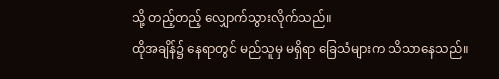သို့ တည့်တည့် လျှောက်သွားလိုက်သည်။
ထိုအချိန်၌ နေရာတွင် မည်သူမှ မရှိရာ ခြေသံများက သိသာနေသည်။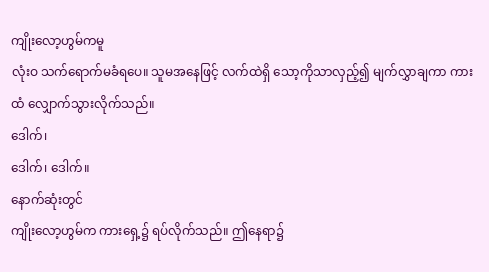ကျိုးလော့ဟွမ်ကမူ
လုံးဝ သက်ရောက်မခံရပေ။ သူမအနေဖြင့် လက်ထဲရှိ သော့ကိုသာလှည့်၍ မျက်လွှာချကာ ကားထံ လျှောက်သွားလိုက်သည်။
ဒေါက်၊
ဒေါက်၊ ဒေါက်။
နောက်ဆုံးတွင်
ကျိုးလော့ဟွမ်က ကားရှေ့၌ ရပ်လိုက်သည်။ ဤနေရာ၌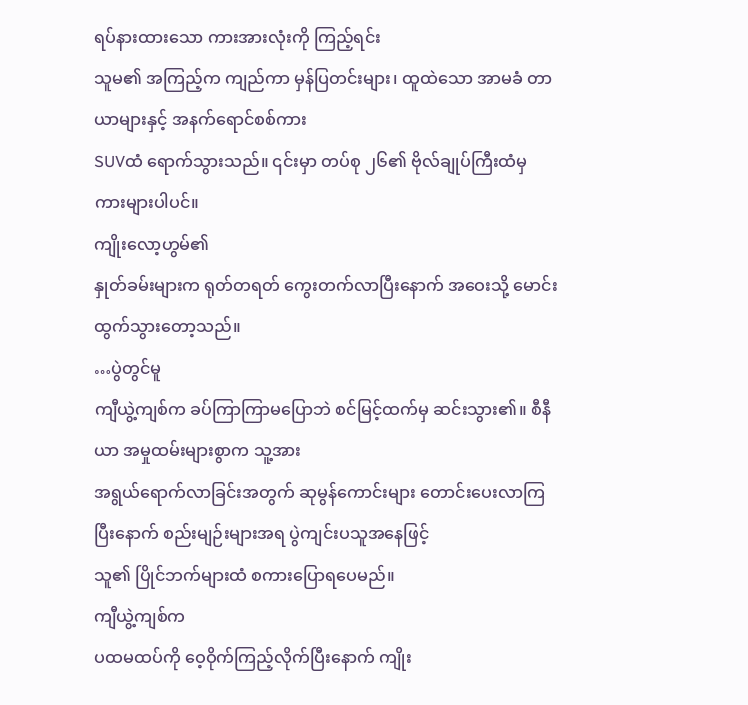ရပ်နားထားသော ကားအားလုံးကို ကြည့်ရင်း
သူမ၏ အကြည့်က ကျည်ကာ မှန်ပြတင်းများ၊ ထူထဲသော အာမခံ တာယာများနှင့် အနက်ရောင်စစ်ကား
SUVထံ ရောက်သွားသည်။ ၎င်းမှာ တပ်စု ၂၆၏ ဗိုလ်ချုပ်ကြီးထံမှ ကားများပါပင်။
ကျိုးလော့ဟွမ်၏
နှုတ်ခမ်းများက ရုတ်တရတ် ကွေးတက်လာပြီးနောက် အဝေးသို့ မောင်းထွက်သွားတော့သည်။
…ပွဲတွင်မူ
ကျီယွဲ့ကျစ်က ခပ်ကြာကြာမပြောဘဲ စင်မြင့်ထက်မှ ဆင်းသွား၏။ စီနီယာ အမှုထမ်းများစွာက သူ့အား
အရွယ်ရောက်လာခြင်းအတွက် ဆုမွန်ကောင်းများ တောင်းပေးလာကြပြီးနောက် စည်းမျဉ်းများအရ ပွဲကျင်းပသူအနေဖြင့်
သူ၏ ပြိုင်ဘက်များထံ စကားပြောရပေမည်။
ကျီယွဲ့ကျစ်က
ပထမထပ်ကို ဝေ့ဝိုက်ကြည့်လိုက်ပြီးနောက် ကျိုး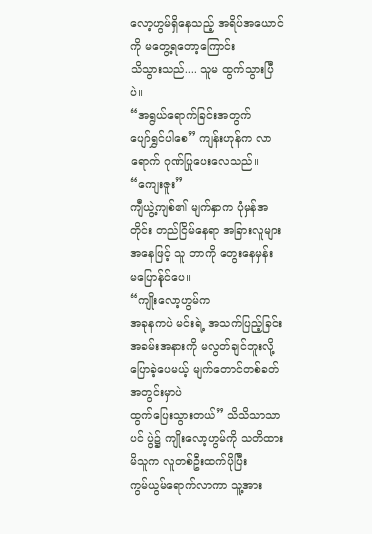လော့ဟွမ်ရှိနေသည့် အရိပ်အယောင်ကို မတွေ့ရတော့ကြောင်း
သိသွားသည်.... သူမ ထွက်သွားပြီပဲ။
“အရွယ်ရောက်ခြင်းအတွက်
ပျော်ရွှင်ပါစေ” ကျန်းဟုန်က လာရောက် ဂုဏ်ပြုပေးလေသည်။
“ကျေးဇူး”
ကျီယွဲ့ကျစ်၏ မျက်နှာက ပုံမှန်အတိုင်း တည်ငြိမ်နေရာ အခြားလူများအနေဖြင့် သူ ဘာကို တွေးနေမှန်း
မပြောန်ုင်ပေ။
“ကျိုးလော့ဟွမ်က
အခုနကပဲ မင်းရဲ့ အသက်ပြည့်ခြင်းအခမ်းအနားကို မလွတ်ချင်ဘူးလို့ ပြောခဲ့ပေမယ့် မျက်တောင်တစ်ခတ်အတွင်းမှာပဲ
ထွက်ပြေးသွားတယ်” သိသိသာသာပင် ပွဲ၌ ကျိုးလော့ဟွမ်ကို သတိထားမိသူက လူတစ်ဦးထက်ပိုပြီး
ကွမ်ယွမ်ရောက်လာကာ သူ့အား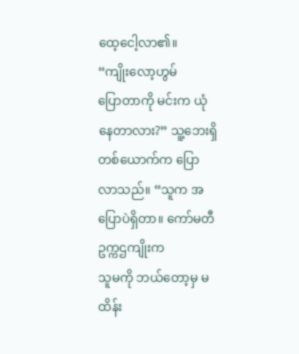ထေ့ငေါ့လာ၏။
“ကျိုးလော့ဟွမ်
ပြောတာကို မင်းက ယုံနေတာလား?” သူ့ဘေးရှိ တစ်ယောက်က ပြောလာသည်။ “သူက အပြောပဲရှိတာ။ ကော်မတီဥက္ကဌကျိုးက
သူမကို ဘယ်တော့မှ မထိန်း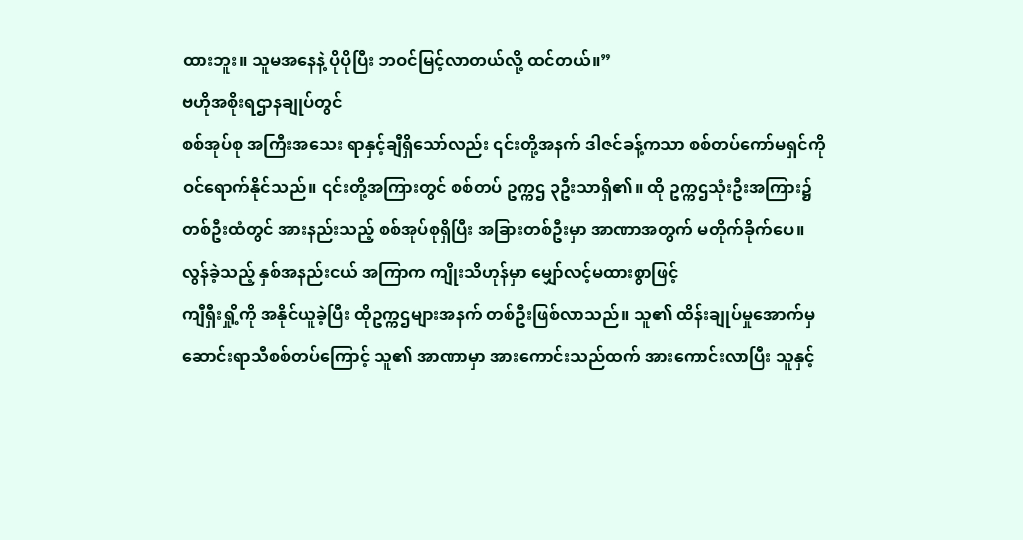ထားဘူး။ သူမအနေနဲ့ ပိုပိုပြီး ဘဝင်မြင့်လာတယ်လို့ ထင်တယ်။”
ဗဟိုအစိုးရဌာနချုပ်တွင်
စစ်အုပ်စု အကြီးအသေး ရာနှင့်ချီရှိသော်လည်း ၎င်းတို့အနက် ဒါဇင်ခန့်ကသာ စစ်တပ်ကော်မရှင်ကို
ဝင်ရောက်နိုင်သည်။ ၎င်းတို့အကြားတွင် စစ်တပ် ဥက္ကဌ ၃ဦးသာရှိ၏။ ထို ဥက္ကဌသုံးဦးအကြား၌
တစ်ဦးထံတွင် အားနည်းသည့် စစ်အုပ်စုရှိပြီး အခြားတစ်ဦးမှာ အာဏာအတွက် မတိုက်ခိုက်ပေ။
လွန်ခဲ့သည့် နှစ်အနည်းငယ် အကြာက ကျိုးသိဟုန်မှာ မျှော်လင့်မထားစွာဖြင့်
ကျီရှီးရှို့ကို အနိုင်ယူခဲ့ပြီး ထိုဥက္ကဌများအနက် တစ်ဦးဖြစ်လာသည်။ သူ၏ ထိန်းချုပ်မှုအောက်မှ
ဆောင်းရာသီစစ်တပ်ကြောင့် သူ၏ အာဏာမှာ အားကောင်းသည်ထက် အားကောင်းလာပြီး သူနှင့်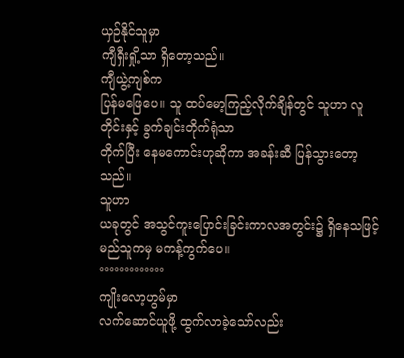ယှဉ်နိုင်သူမှာ
ကျီရှီးရှို့သာ ရှိတော့သည်။
ကျီယွဲ့ကျစ်က
ပြန်မဖြေပေ။ သူ ထပ်မော့ကြည့်လိုက်ချိန်တွင် သူဟာ လူတိုင်းနှင့် ခွက်ချင်းတိုက်ရုံသာ
တိုက်ပြီး နေမကောင်းဟုဆိုကာ အခန်းဆီ ပြန်သွားတော့သည်။
သူဟာ
ယခုတွင် အသွင်ကူးပြောင်းခြင်းကာလအတွင်း၌ ရှိနေသဖြင့် မည်သူကမှ မကန့်ကွက်ပေ။
°°°°°°°°°°°°°
ကျိုးလော့ဟွမ်မှာ
လက်ဆောင်ယူဖို့ ထွက်လာခဲ့သော်လည်း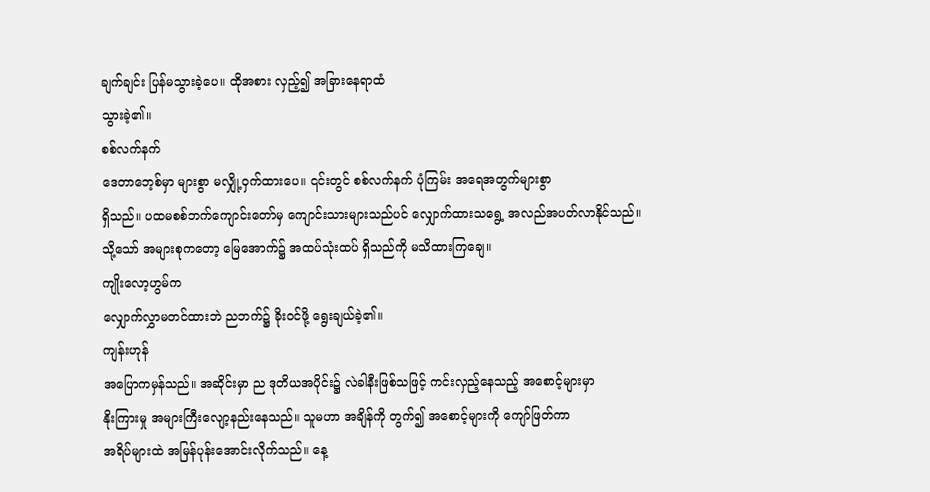ချက်ချင်း ပြန်မသွားခဲ့ပေ။ ထိုအစား လှည့်၍ အခြားနေရာထံ
သွားခဲ့၏။
စစ်လက်နက်
ဒေတာဘေ့စ်မှာ များစွာ မလျှို့ဝှက်ထားပေ။ ၎င်းတွင် စစ်လက်နက် ပုံကြမ်း အရေအတွက်များစွာ
ရှိသည်။ ပထမစစ်ဘက်ကျောင်းတော်မှ ကျောင်းသားများသည်ပင် လျှောက်ထားသရွေ့ အလည်အပတ်လာနိုင်သည်။
သို့သော် အများစုကတော့ မြေအောက်၌ အထပ်သုံးထပ် ရှိသည်ကို မသိထားကြချေ။
ကျိုးလော့ဟွမ်က
လျှောက်လွှာမတင်ထားဘဲ ညဘက်၌ ခိုးဝင်ဖို့ ရွေးချယ်ခဲ့၏။
ကျန်းဟုန်
အပြောကမှန်သည်။ အဆိုင်းမှာ ည ဒုတိယအပိုင်း၌ လဲခါနီးဖြစ်သဖြင့် ကင်းလှည့်နေသည့် အစောင့်များမှာ
နိုးကြားမှု အများကြီးလျော့နည်းနေသည်။ သူမဟာ အချိန်ကို တွက်၍ အစောင့်များကို ကျော်ဖြတ်ကာ
အရိပ်များထဲ အမြန်ပုန်းအောင်းလိုက်သည်။ နေ့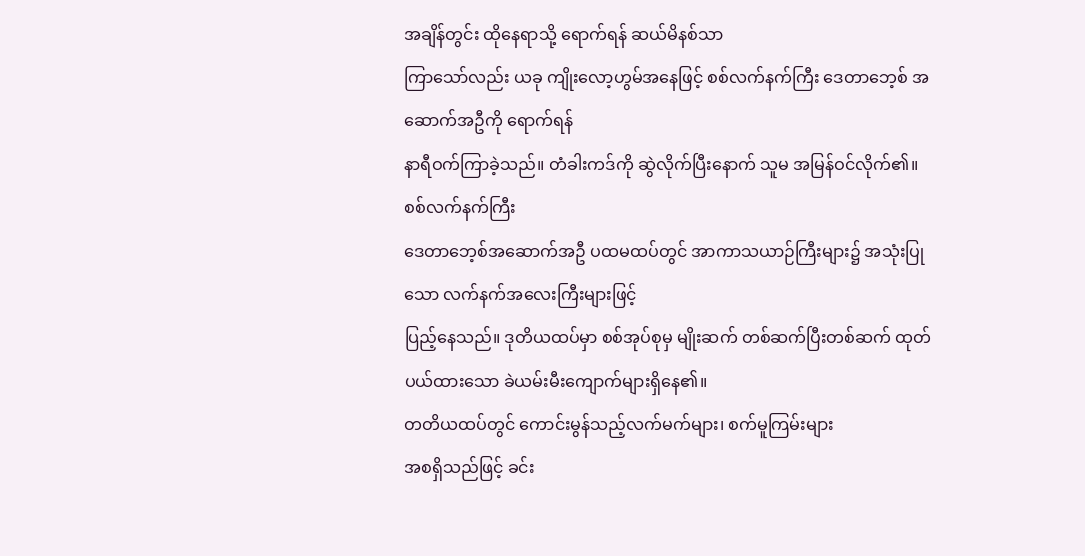အချိန်တွင်း ထိုနေရာသို့ ရောက်ရန် ဆယ်မိနစ်သာ
ကြာသော်လည်း ယခု ကျိုးလော့ဟွမ်အနေဖြင့် စစ်လက်နက်ကြီး ဒေတာဘေ့စ် အဆောက်အဦကို ရောက်ရန်
နာရီဝက်ကြာခဲ့သည်။ တံခါးကဒ်ကို ဆွဲလိုက်ပြီးနောက် သူမ အမြန်ဝင်လိုက်၏။
စစ်လက်နက်ကြီး
ဒေတာဘေ့စ်အဆောက်အဦ ပထမထပ်တွင် အာကာသယာဉ်ကြီးများ၌ အသုံးပြုသော လက်နက်အလေးကြီးများဖြင့်
ပြည့်နေသည်။ ဒုတိယထပ်မှာ စစ်အုပ်စုမှ မျိုးဆက် တစ်ဆက်ပြီးတစ်ဆက် ထုတ်ပယ်ထားသော ခဲယမ်းမီးကျောက်များရှိနေ၏။
တတိယထပ်တွင် ကောင်းမွန်သည့်လက်မက်များ၊ စက်မူကြမ်းများ
အစရှိသည်ဖြင့် ခင်း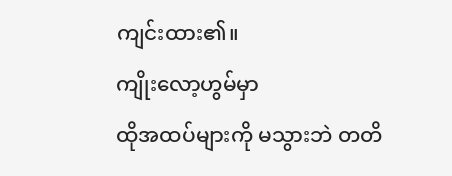ကျင်းထား၏။
ကျိုးလော့ဟွမ်မှာ
ထိုအထပ်များကို မသွားဘဲ တတိ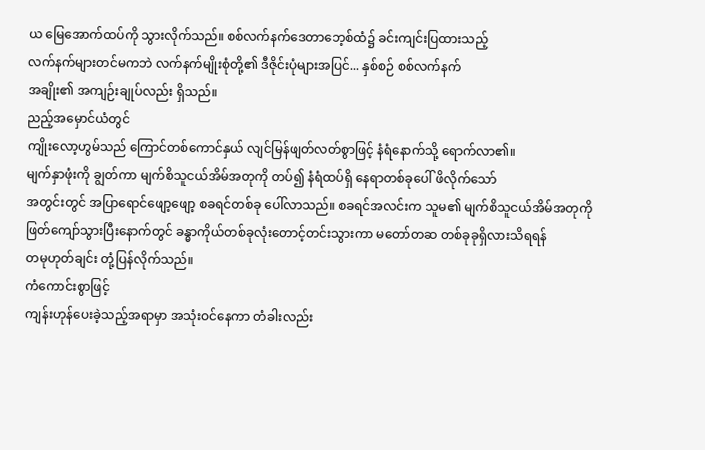ယ မြေအောက်ထပ်ကို သွားလိုက်သည်။ စစ်လက်နက်ဒေတာဘေ့စ်ထံ၌ ခင်းကျင်းပြထားသည့်
လက်နက်များတင်မကဘဲ လက်နက်မျိုးစုံတို့၏ ဒီဇိုင်းပုံများအပြင်... နှစ်စဉ် စစ်လက်နက်
အချိုး၏ အကျဉ်းချုပ်လည်း ရှိသည်။
ညည့်အမှောင်ယံတွင်
ကျိုးလော့ဟွမ်သည် ကြောင်တစ်ကောင်နှယ် လျင်မြန်ဖျတ်လတ်စွာဖြင့် နံရံနောက်သို့ ရောက်လာ၏။
မျက်နှာဖုံးကို ချွတ်ကာ မျက်စိသူငယ်အိမ်အတုကို တပ်၍ နံရံထပ်ရှိ နေရာတစ်ခုပေါ် ဖိလိုက်သော်
အတွင်းတွင် အပြာရောင်ဖျော့ဖျော့ စခရင်တစ်ခု ပေါ်လာသည်။ စခရင်အလင်းက သူမ၏ မျက်စိသူငယ်အိမ်အတုကို
ဖြတ်ကျော်သွားပြီးနောက်တွင် ခန္ဓာကိုယ်တစ်ခုလုံးတောင့်တင်းသွားကာ မတော်တဆ တစ်ခုခုရှိလားသိရရန်
တမုဟုတ်ချင်း တုံ့ပြန်လိုက်သည်။
ကံကောင်းစွာဖြင့်
ကျန်းဟုန်ပေးခဲ့သည့်အရာမှာ အသုံးဝင်နေကာ တံခါးလည်း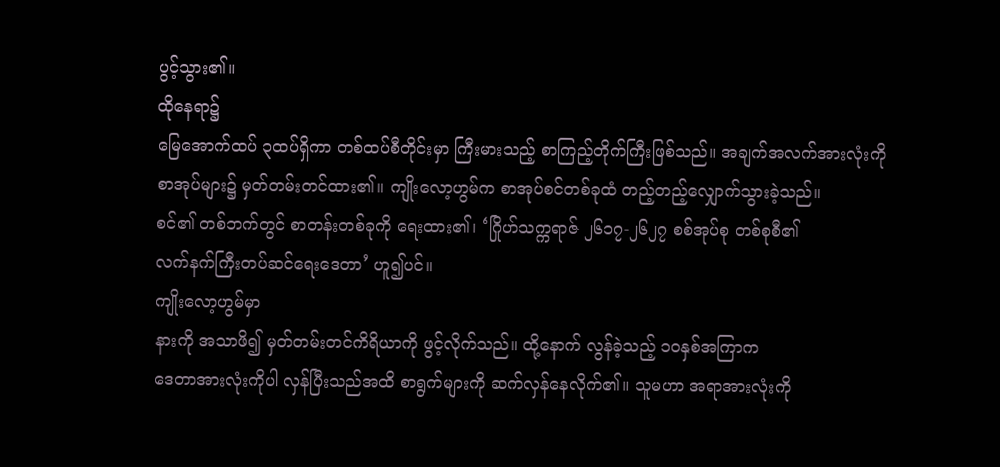ပွင့်သွား၏။
ထိုနေရာ၌
မြေအောက်ထပ် ၃ထပ်ရှိကာ တစ်ထပ်စီတိုင်းမှာ ကြီးမားသည့် စာကြည့်တိုက်ကြီးဖြစ်သည်။ အချက်အလက်အားလုံးကို
စာအုပ်များ၌ မှတ်တမ်းတင်ထား၏။ ကျိုးလော့ဟွမ်က စာအုပ်စင်တစ်ခုထံ တည့်တည့်လျှောက်သွားခဲ့သည်။
စင်၏ တစ်ဘက်တွင် စာတန်းတစ်ခုကို ရေးထား၏၊ ‘ဂြိုဟ်သက္ကရာဇ် ၂၆၁၇-၂၆၂၇ စစ်အုပ်စု တစ်စုစီ၏
လက်နက်ကြီးတပ်ဆင်ရေးဒေတာ’ ဟူ၍ပင်။
ကျိုးလော့ဟွမ်မှာ
နားကို အသာဖိ၍ မှတ်တမ်းတင်ကိရိယာကို ဖွင့်လိုက်သည်။ ထို့နောက် လွန်ခဲ့သည့် ၁၀နှစ်အကြာက
ဒေတာအားလုံးကိုပါ လှန်ပြီးသည်အထိ စာရွက်များကို ဆက်လှန်နေလိုက်၏။ သူမဟာ အရာအားလုံးကို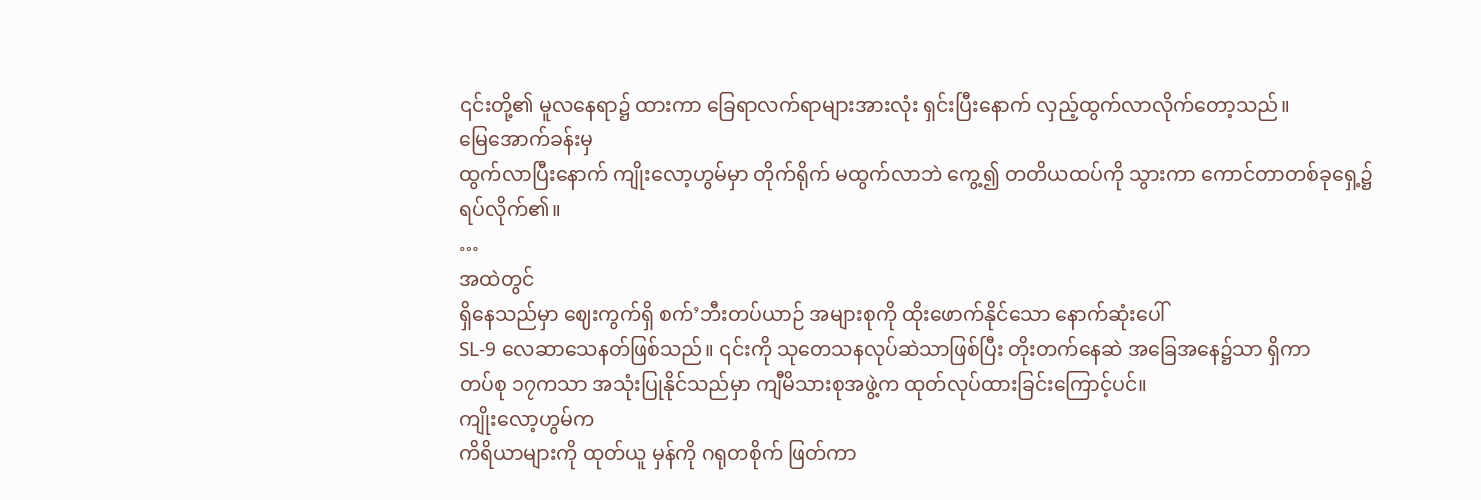၎င်းတို့၏ မူလနေရာ၌ ထားကာ ခြေရာလက်ရာများအားလုံး ရှင်းပြီးနောက် လှည့်ထွက်လာလိုက်တော့သည်။
မြေအောက်ခန်းမှ
ထွက်လာပြီးနောက် ကျိုးလော့ဟွမ်မှာ တိုက်ရိုက် မထွက်လာဘဲ ကွေ့၍ တတိယထပ်ကို သွားကာ ကောင်တာတစ်ခုရှေ့၌
ရပ်လိုက်၏။
…
အထဲတွင်
ရှိနေသည်မှာ ဈေးကွက်ရှိ စက်’ဘီးတပ်ယာဉ် အများစုကို ထိုးဖောက်နိုင်သော နောက်ဆုံးပေါ်
SL-9 လေဆာသေနတ်ဖြစ်သည်။ ၎င်းကို သုတေသနလုပ်ဆဲသာဖြစ်ပြီး တိုးတက်နေဆဲ အခြေအနေ၌သာ ရှိကာ
တပ်စု ၁၇ကသာ အသုံးပြုနိုင်သည်မှာ ကျီမိသားစုအဖွဲ့က ထုတ်လုပ်ထားခြင်းကြောင့်ပင်။
ကျိုးလော့ဟွမ်က
ကိရိယာများကို ထုတ်ယူ မှန်ကို ဂရုတစိုက် ဖြတ်ကာ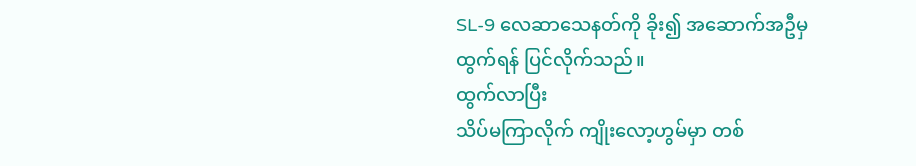SL-9 လေဆာသေနတ်ကို ခိုး၍ အဆောက်အဦမှ
ထွက်ရန် ပြင်လိုက်သည်။
ထွက်လာပြီး
သိပ်မကြာလိုက် ကျိုးလော့ဟွမ်မှာ တစ်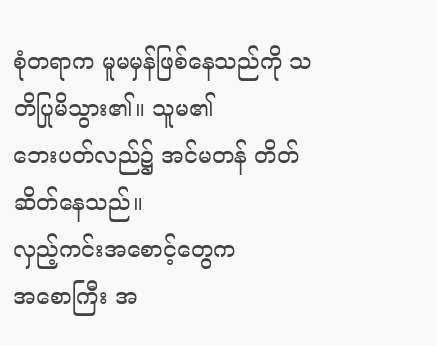စုံတရာက မူမမှန်ဖြစ်နေသည်ကို သတိပြုမိသွား၏။ သူမ၏
ဘေးပတ်လည်၌ အင်မတန် တိတ်ဆိတ်နေသည်။
လှည့်ကင်းအစောင့်တွေက
အစောကြီး အ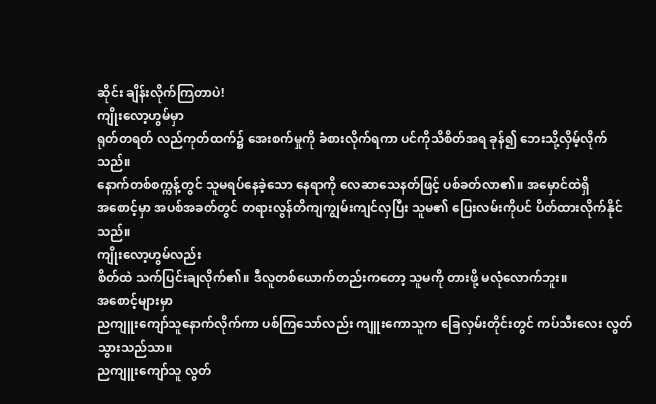ဆိုင်း ချိန်းလိုက်ကြတာပဲ!
ကျိုးလော့ဟွမ်မှာ
ရုတ်တရတ် လည်ကုတ်ထက်၌ အေးစက်မှုကို ခံစားလိုက်ရကာ ပင်ကိုသိစိတ်အရ ခုန်၍ ဘေးသို့လှိမ့်လိုက်သည်။
နောက်တစ်စက္ကန့်တွင် သူမရပ်နေခဲ့သော နေရာကို လေဆာသေနတ်ဖြင့် ပစ်ခတ်လာ၏။ အမှောင်ထဲရှိ
အစောင့်မှာ အပစ်အခတ်တွင် တရားလွန်တိကျကျွမ်းကျင်လှပြီး သူမ၏ ပြေးလမ်းကိုပင် ပိတ်ထားလိုက်နိုင်သည်။
ကျိုးလော့ဟွမ်လည်း
စိတ်ထဲ သက်ပြင်းချလိုက်၏။ ဒီလူတစ်ယောက်တည်းကတော့ သူမကို တားဖို့ မလုံလောက်ဘူး။
အစောင့်များမှာ
ညကျူးကျော်သူနောက်လိုက်ကာ ပစ်ကြသော်လည်း ကျူးကောသူက ခြေလှမ်းတိုင်းတွင် ကပ်သီးလေး လွတ်သွားသည်သာ။
ညကျူးကျော်သူ လွတ်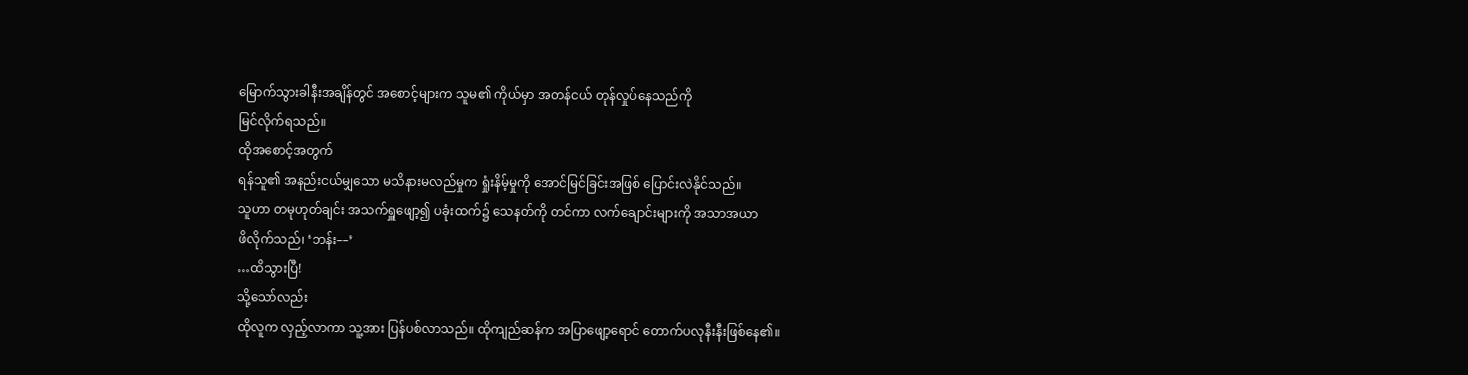မြောက်သွားခါနီးအချိန်တွင် အစောင့်များက သူမ၏ ကိုယ်မှာ အတန်ငယ် တုန်လှုပ်နေသည်ကို
မြင်လိုက်ရသည်။
ထိုအစောင့်အတွက်
ရန်သူ၏ အနည်းငယ်မျှသော မသိနားမလည်မှုက ရှုံးနိမ့်မှုကို အောင်မြင်ခြင်းအဖြစ် ပြောင်းလဲနိုင်သည်။
သူဟာ တမုဟုတ်ချင်း အသက်ရှူဖျော့၍ ပခုံးထက်၌ သေနတ်ကို တင်ကာ လက်ချောင်းများကို အသာအယာ
ဖိလိုက်သည်၊ ‘ဘန်း––’
…ထိသွားပြီ!
သို့သော်လည်း
ထိုလူက လှည့်လာကာ သူ့အား ပြန်ပစ်လာသည်။ ထိုကျည်ဆန်က အပြာဖျော့ရောင် တောက်ပလုနီးနီးဖြစ်နေ၏။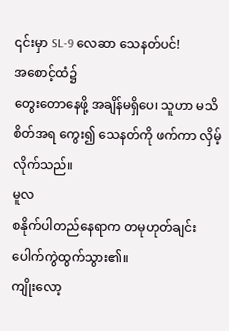၎င်းမှာ SL-9 လေဆာ သေနတ်ပင်!
အစောင့်ထံ၌
တွေးတောနေဖို့ အချိန်မရှိပေ၊ သူဟာ မသိစိတ်အရ ကွေး၍ သေနတ်ကို ဖက်ကာ လှိမ့်လိုက်သည်။
မူလ
စနိုက်ပါတည်နေရာက တမုဟုတ်ချင်း ပေါက်ကွဲထွက်သွား၏။
ကျိုးလော့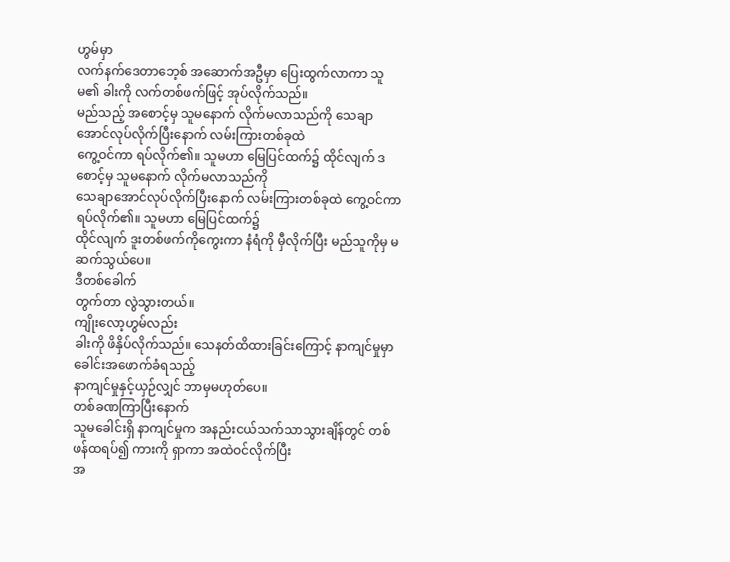ဟွမ်မှာ
လက်နက်ဒေတာဘေ့စ် အဆောက်အဦမှာ ပြေးထွက်လာကာ သူမ၏ ခါးကို လက်တစ်ဖက်ဖြင့် အုပ်လိုက်သည်။
မည်သည့် အစောင့်မှ သူမနောက် လိုက်မလာသည်ကို သေချာအောင်လုပ်လိုက်ပြီးနောက် လမ်းကြားတစ်ခုထဲ
ကွေ့ဝင်ကာ ရပ်လိုက်၏။ သူမဟာ မြေပြင်ထက်၌ ထိုင်လျက် ဒစောင့်မှ သူမနောက် လိုက်မလာသည်ကို
သေချာအောင်လုပ်လိုက်ပြီးနောက် လမ်းကြားတစ်ခုထဲ ကွေ့ဝင်ကာ ရပ်လိုက်၏။ သူမဟာ မြေပြင်ထက်၌
ထိုင်လျက် ဒူးတစ်ဖက်ကိုကွေးကာ နံရံကို မှီလိုက်ပြီး မည်သူကိုမှ မဆက်သွယ်ပေ။
ဒီတစ်ခေါက်
တွက်တာ လွဲသွားတယ်။
ကျိုးလော့ဟွမ်လည်း
ခါးကို ဖိနှိပ်လိုက်သည်။ သေနတ်ထိထားခြင်းကြောင့် နာကျင်မှုမှာ ခေါင်းအဖောက်ခံရသည့်
နာကျင်မှုနှင့်ယှဉ်လျှင် ဘာမှမဟုတ်ပေ။
တစ်ခဏကြာပြီးနောက်
သူမခေါင်းရှိ နာကျင်မှုက အနည်းငယ်သက်သာသွားချိန်တွင် တစ်ဖန်ထရပ်၍ ကားကို ရှာကာ အထဲဝင်လိုက်ပြီး
အ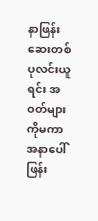နာဖြန်းဆေးတစ်ပုလင်းယူရင်း အဝတ်များကိုမကာ အနာပေါ် ဖြန်း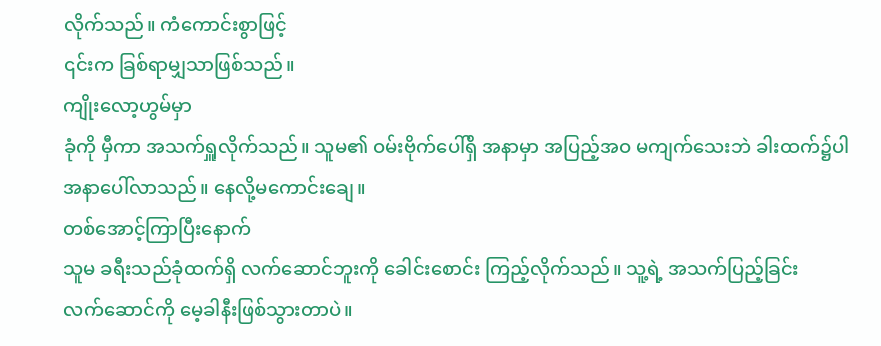လိုက်သည်။ ကံကောင်းစွာဖြင့်
၎င်းက ခြစ်ရာမျှသာဖြစ်သည်။
ကျိုးလော့ဟွမ်မှာ
ခုံကို မှီကာ အသက်ရှူလိုက်သည်။ သူမ၏ ဝမ်းဗိုက်ပေါ်ရှိ အနာမှာ အပြည့်အဝ မကျက်သေးဘဲ ခါးထက်၌ပါ
အနာပေါ်လာသည်။ နေလို့မကောင်းချေ။
တစ်အောင့်ကြာပြီးနောက်
သူမ ခရီးသည်ခုံထက်ရှိ လက်ဆောင်ဘူးကို ခေါင်းစောင်း ကြည့်လိုက်သည်။ သူ့ရဲ့ အသက်ပြည့်ခြင်း
လက်ဆောင်ကို မေ့ခါနီးဖြစ်သွားတာပဲ။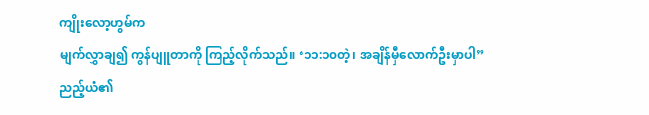ကျိုးလော့ဟွမ်က
မျက်လွှာချ၍ ကွန်ပျူတာကို ကြည့်လိုက်သည်။ ‘၁၁:၁၀တဲ့၊ အချိန်မှီလောက်ဦးမှာပါ”
ညည့်ယံ၏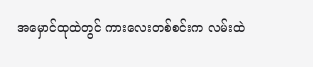အမှောင်ထုထဲတွင် ကားလေးတစ်စင်းက လမ်းထဲ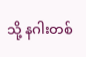သို့ နဂါးတစ်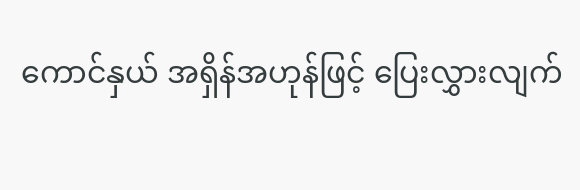ကောင်နှယ် အရှိန်အဟုန်ဖြင့် ပြေးလွှားလျက်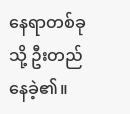နေရာတစ်ခုသို့ ဦးတည်နေခဲ့၏။